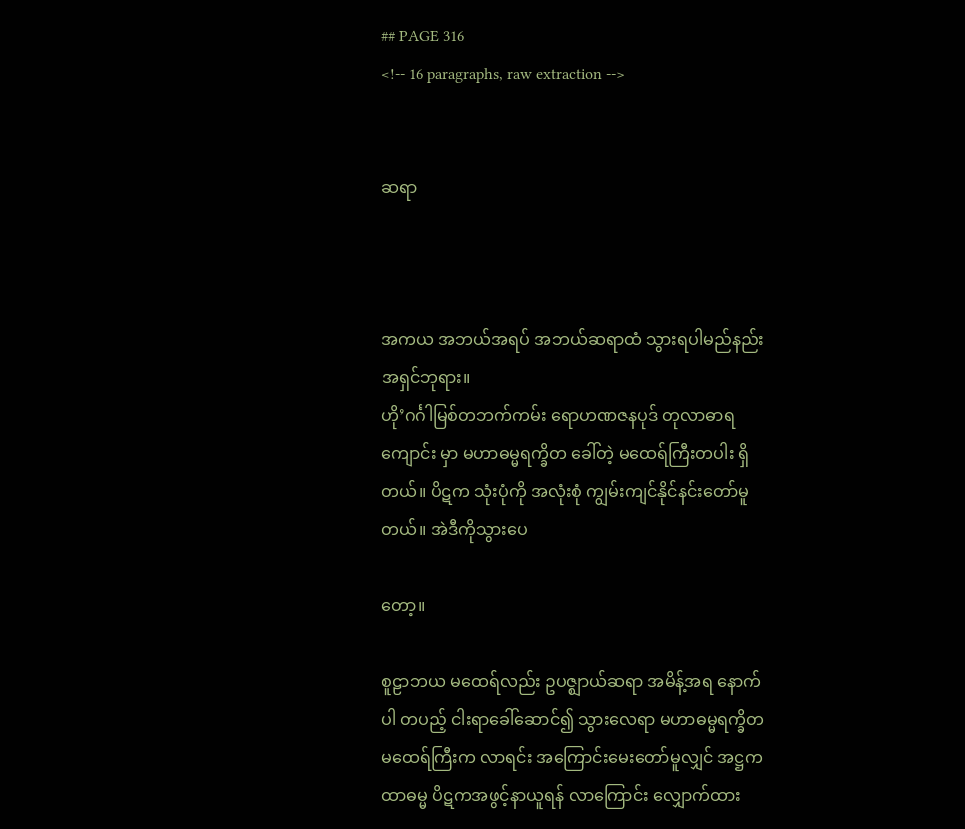## PAGE 316
<!-- 16 paragraphs, raw extraction -->


ဆရာ



အကယ အဘယ်အရပ် အဘယ်ဆရာထံ သွားရပါမည်နည်း အရှင်ဘုရား။
ဟို’ဂင်္ဂါမြစ်တဘက်ကမ်း ရောဟဏဇနပုဒ် တုလာဓာရကျောင်း မှာ မဟာဓမ္မရက္ခိတ ခေါ်တဲ့ မထေရ်ကြီးတပါး ရှိတယ်။ ပိဋက သုံးပုံကို အလုံးစုံ ကျွမ်းကျင်နိုင်နင်းတော်မူတယ်။ အဲဒီကိုသွားပေ

တော့။

စူဠာဘယ မထေရ်လည်း ဥပဇ္ဈာယ်ဆရာ အမိန့်အရ နောက်ပါ တပည့် ငါးရာခေါ်ဆောင်၍ သွားလေရာ မဟာဓမ္မရက္ခိတ မထေရ်ကြီးက လာရင်း အကြောင်းမေးတော်မူလျှင် အဋ္ဌကထာဓမ္မ ပိဋကအဖွင့်နာယူရန် လာကြောင်း လျှောက်ထား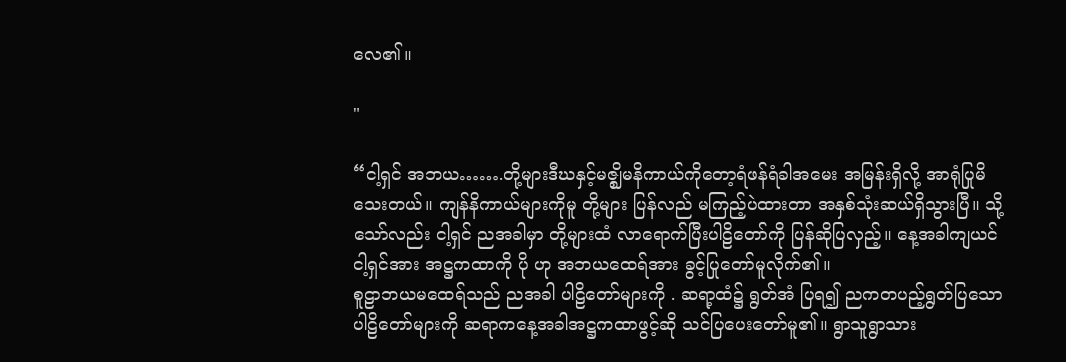လေ၏။

"

“ငါ့ရှင် အဘယ…….တို့များဒီဃနှင့်မဇ္ဈိမနိကာယ်ကိုတော့ရံဖန်ရံခါအမေး အမြန်းရှိလို့ အာရုံပြုမိသေးတယ်။ ကျန်နိကာယ်များကိုမူ တို့များ ပြန်လည် မကြည့်ပဲထားတာ အနှစ်သုံးဆယ်ရှိသွားပြီ။ သို့သော်လည်း ငါ့ရှင် ညအခါမှာ တို့များထံ လာရောက်ပြီးပါဠိတော်ကို ပြန်ဆိုပြလှည့်။ နေ့အခါကျယင်ငါ့ရှင်အား အဋ္ဌကထာကို ပို ဟု အဘယထေရ်အား ခွင့်ပြုတော်မူလိုက်၏။
စူဠာဘယမထေရ်သည် ညအခါ ပါဠိတော်များကို . ဆရာ့ထံ၌ ရွတ်အံ ပြရ၍ ညကတပည့်ရွတ်ပြသောပါဠိတော်များကို ဆရာကနေ့အခါအဋ္ဌကထာဖွင့်ဆို သင်ပြပေးတော်မူ၏။ ရွာသူရွာသား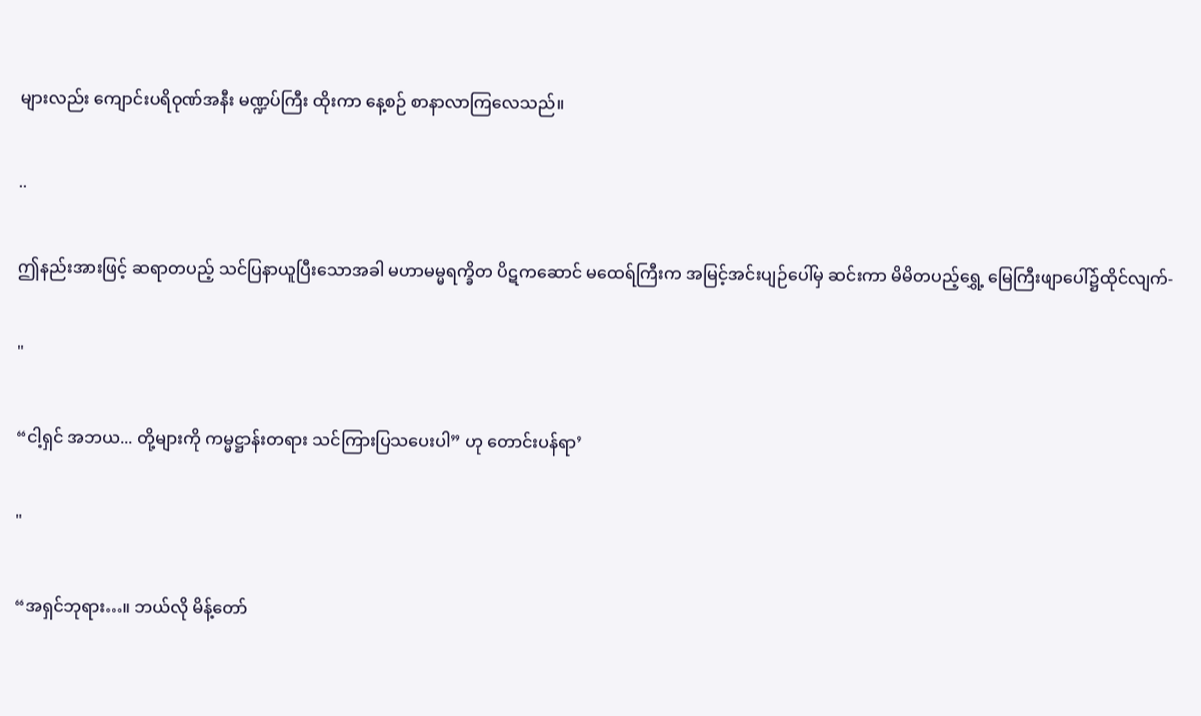များလည်း ကျောင်းပရိဝုဏ်အနီး မဏ္ဍပ်ကြီး ထိုးကာ နေ့စဉ် စာနာလာကြလေသည်။

..

ဤနည်းအားဖြင့် ဆရာတပည့် သင်ပြနာယူပြီးသောအခါ မဟာမမ္မရက္ခိတ ပိဋကဆောင် မထေရ်ကြီးက အမြင့်အင်းပျဉ်ပေါ်မှ ဆင်းကာ မိမိတပည့်ရွှေ့ မြေကြီးဖျာပေါ်၌ထိုင်လျက်-

"

“ငါ့ရှင် အဘယ... တို့များကို ကမ္မဋ္ဌာန်းတရား သင်ကြားပြသပေးပါ” ဟု တောင်းပန်ရာ’

"

“အရှင်ဘုရား…။ ဘယ်လို မိန့်တော်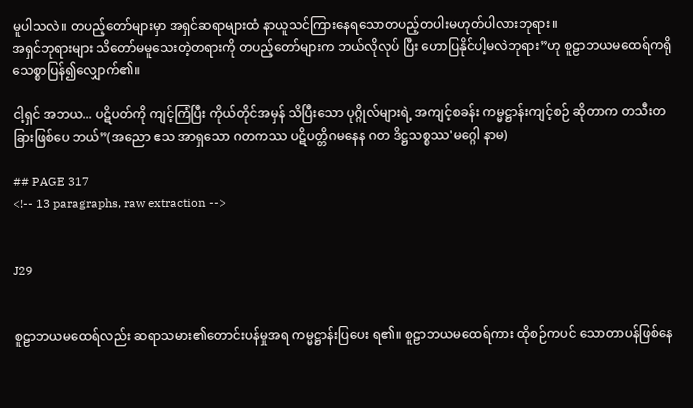မူပါသလဲ။ တပည့်တော်များမှာ အရှင်ဆရာများထံ နာယူသင်ကြားနေရသောတပည့်တပါးမဟုတ်ပါလားဘုရား။
အရှင်ဘုရားများ သိတော်မမူသေးတဲ့တရားကို တပည့်တော်များက ဘယ်လိုလုပ် ပြီး ဟောပြနိုင်ပါ့မလဲဘုရား”ဟု စူဠာဘယမထေရ်ကရိုသေစ္စာပြန်၍လျှောက်၏။

ငါ့ရှင် အဘယ... ပဋိပတ်ကို ကျင့်ကြံပြီး ကိုယ်တိုင်အမှန် သိပြီးသော ပုဂ္ဂိုလ်များရဲ့ အကျင့်စခန်း ကမ္မဋ္ဌာန်းကျင့်စဉ် ဆိုတာက တသီးတခြားဖြစ်ပေ ဘယ်”(အညော ဧသ အာရှသော ဂတကဿ ပဋိပတ္တိဂမနေန ဂတ ဒိဋ္ဌသစ္စဿ'မဂ္ဂေါ နာမ)

## PAGE 317
<!-- 13 paragraphs, raw extraction -->


J29


စူဠာဘယမထေရ်လည်း ဆရာသမား၏တောင်းပန်မှုအရ ကမ္မဋ္ဌာန်းပြပေး ရ၏။ စူဠာဘယမထေရ်ကား ထိုစဉ်ကပင် သောတာပန်ဖြစ်နေ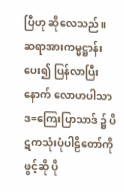ပြီဟု ဆိုလေသည်။
ဆရာအားကမ္မဋ္ဌာန်းပေး၍ ပြန်လာပြီးနောက် လောဟပါသာဒ=ကြေးပြာသာဒ် ၌ ပိဋကသုံးပုံပါဠိတော်ကို ဖွင့်ဆို ပို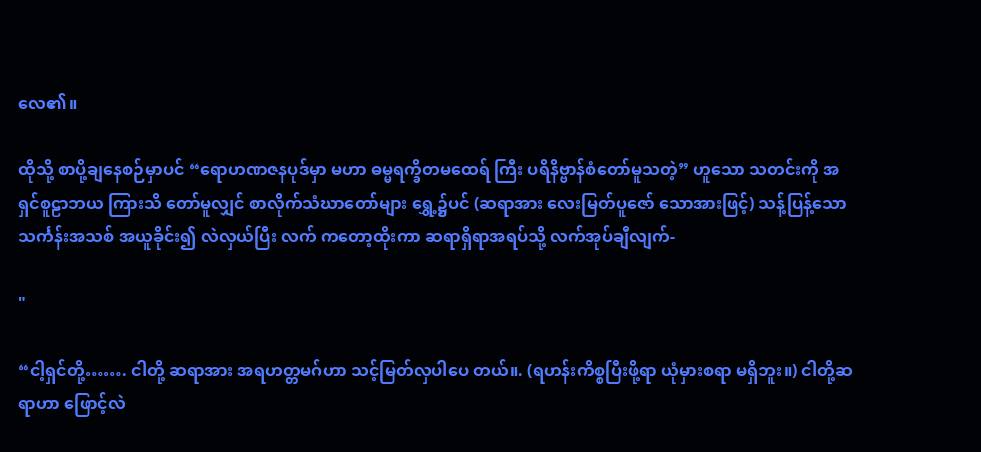လေ၏။

ထိုသို့ စာပို့ချနေစဉ်မှာပင် “ရောဟဏဇနပုဒ်မှာ မဟာ ဓမ္မရက္ခိတမထေရ် ကြီး ပရိနိဗ္ဗာန်စံတော်မူသတဲ့” ဟူသော သတင်းကို အရှင်စူဠာဘယ ကြားသိ တော်မူလျှင် စာလိုက်သံဃာတော်များ ရွှေ့၌ပင် (ဆရာအား လေးမြတ်ပူဇော် သောအားဖြင့်) သန့်ပြန့်သော သင်္ကန်းအသစ် အယူခိုင်း၍ လဲလှယ်ပြီး လက် ကတော့ထိုးကာ ဆရာရှိရာအရပ်သို့ လက်အုပ်ချီလျက်-

"

“ငါ့ရှင်တို့……. ငါတို့ ဆရာအား အရဟတ္တမဂ်ဟာ သင့်မြတ်လှပါပေ တယ်။. (ရဟန်းကိစ္စပြီးဖို့ရာ ယုံမှားစရာ မရှိဘူး။) ငါတို့ဆရာဟာ ဖြောင့်လဲ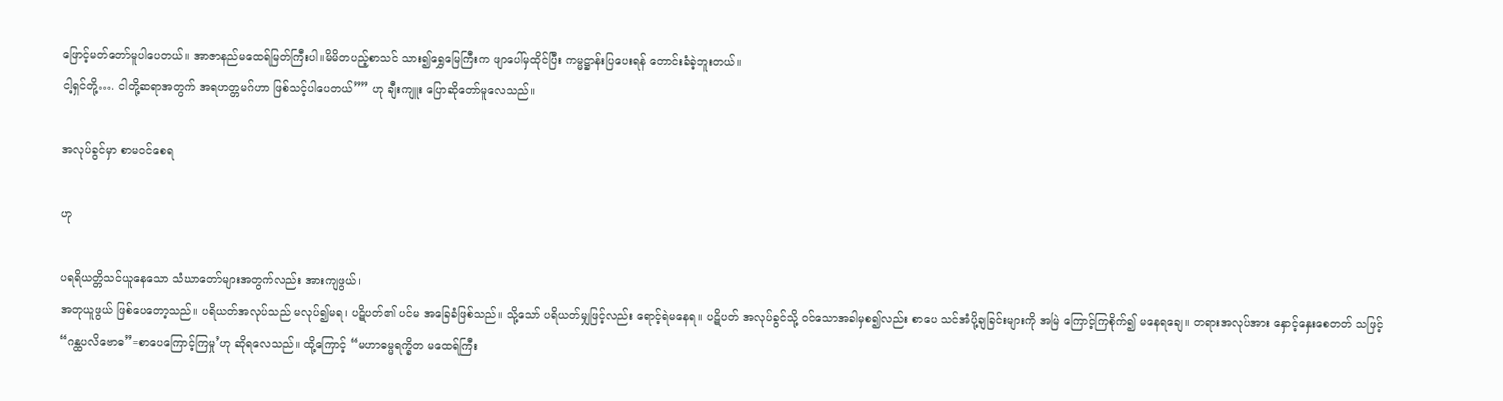ဖြောင့်မတ်တော်မူပါပေတယ်။ အာဇာနည်မထေရ်မြတ်ကြီးပါ။မိမိတပည့်စာသင် သား၍ရွှေမြေကြီးက ဖျာပေါ်မှထိုင်ပြီး ကမ္မဋ္ဌာန်းပြပေးရန် တောင်းခံခဲ့ဘူးတယ်။
ငါ့ရှင်တို့…. ငါတို့ဆရာအတွက် အရဟတ္တမဂ်ဟာ ဖြစ်သင့်ပါပေတယ်”” ဟု ချီးကျူး ပြောဆိုတော်မူလေသည်။

အလုပ်ခွင်မှာ စာမဝင်စေရ

ဟု

ပရရိယတ္တိသင်ယူနေသော သံဃာတော်များအတွက်လည်း အားကျဖွယ်၊
အတုယူဖွယ် ဖြစ်ပေတော့သည်။ ပရိယတ်အလုပ်သည် မလုပ်၍မရ၊ ပဋိပတ်၏ ပင်မ အခြေခံဖြစ်သည်။ သို့သော် ပရိယတ်မျှဖြင့်လည်း ရောင့်ရဲမနေရ။ ပဋိပတ် အလုပ်ခွင်သို့ ဝင်သောအခါမှစ၍လည်း စာပေ သင်အံပို့ချခြင်းများကို အမြဲ ကြောင့်ကြစိုက်၍ မနေရချေ။ တရားအလုပ်အား နှောင့်နှေးစေတတ် သဖြင့် “ဂန္ထပလိဗောဓ”=စာပေကြောင့်ကြမှု’ဟု ဆိုရလေသည်။ ထို့ကြောင့် “မဟာဓမ္မရက္ခိတ မထေရ်ကြီး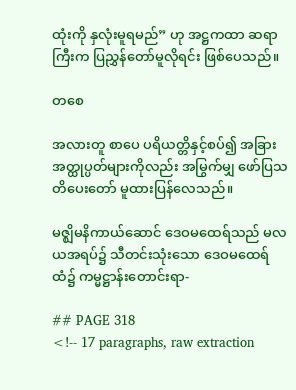ထုံးကို နှလုံးမူရမည်” ဟု အဋ္ဌကထာ ဆရာကြီးက ပြညွှန်တော်မူလိုရင်း ဖြစ်ပေသည်။

တစေ

အလားတူ စာပေ ပရိယတ္တိနှင့်စပ်၍ အခြား အတ္ထုပ္ပတ်များကိုလည်း အမြွက်မျှ ဖော်ပြသတိပေးတော် မူထားပြန်လေသည်။

မဇ္ဈိမနိကာယ်ဆောင် ဒေဝမထေရ်သည် မလယအရပ်၌ သီတင်းသုံးသော ဒေဝမထေရ်ထံ၌ ကမ္မဋ္ဌာန်းတောင်းရာ-

## PAGE 318
<!-- 17 paragraphs, raw extraction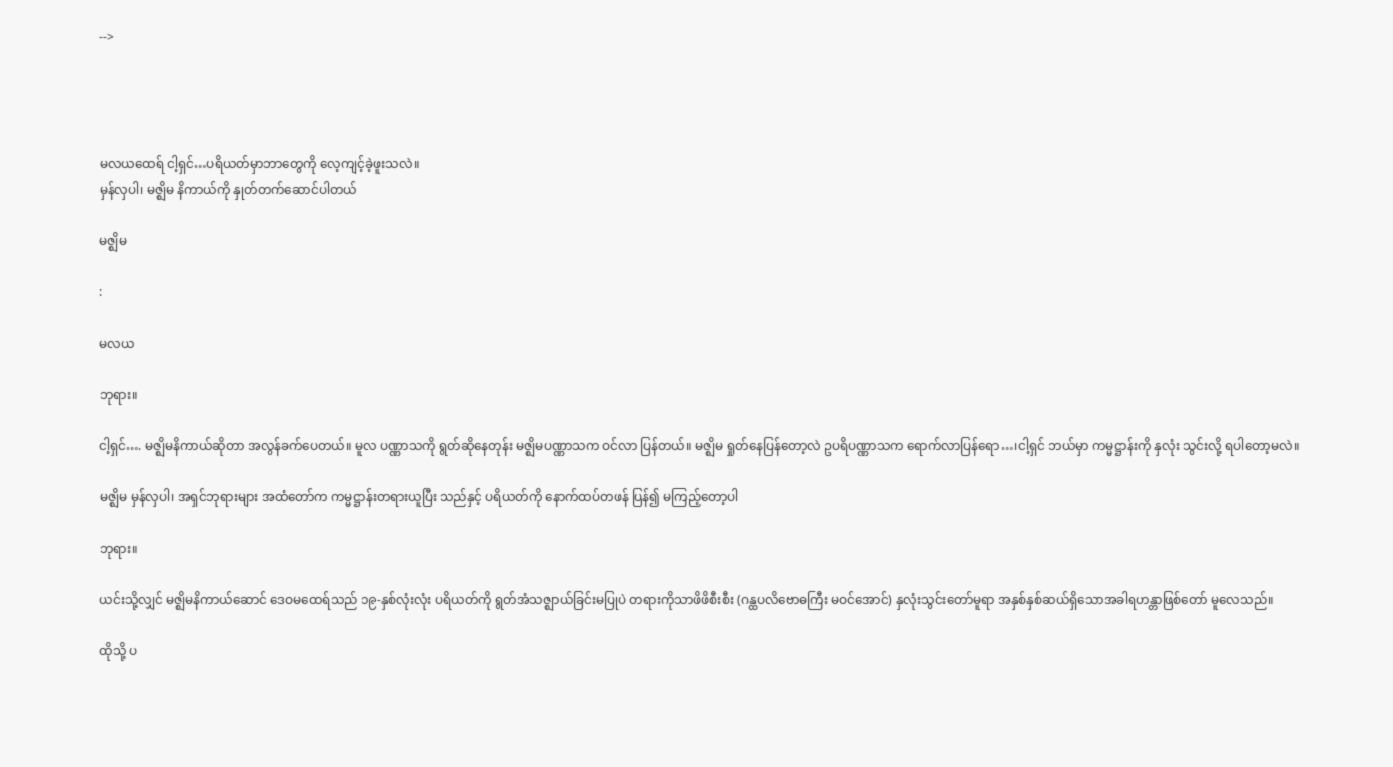-->




မလယထေရ် ငါ့ရှင်…ပရိယတ်မှာဘာတွေကို လေ့ကျင့်ခဲ့ဖူးသလဲ။
မှန်လှပါ၊ မဇ္ဈိမ နိကာယ်ကို နှုတ်တက်ဆောင်ပါတယ်

မဇ္ဈိမ

:

မလယ

ဘုရား။

ငါ့ရှင်…. မဇ္ဈိမနိကာယ်ဆိုတာ အလွန်ခက်ပေတယ်။ မူလ ပဏ္ဏာသကို ရွတ်ဆိုနေတုန်း မဇ္ဈိမပဏ္ဏာသက ဝင်လာ ပြန်တယ်။ မဇ္ဈိမ ရှုတ်နေပြန်တော့လဲ ဥပရိပဏ္ဏာသက ရောက်လာပြန်ရော…၊ငါ့ရှင် ဘယ်မှာ ကမ္မဋ္ဌာန်းကို နှလုံး သွင်းလို့ ရပါတော့မလဲ။

မဇ္ဈိမ မှန်လှပါ၊ အရှင်ဘုရားများ အထံတော်က ကမ္မဋ္ဌာန်းတရားယူပြီး သည်နှင့် ပရိယတ်ကို နောက်ထပ်တဖန် ပြန်၍ မကြည့်တော့ပါ

ဘုရား။

ယင်းသို့လျှင် မဇ္ဈိမနိကာယ်ဆောင် ဒေဝမထေရ်သည် ၁၉-နှစ်လုံးလုံး ပရိယတ်ကို ရွတ်အံသဇ္ဈာယ်ခြင်းမပြုပဲ တရားကိုသာဖိဖိစီးစီး (ဂန္ထပလိဗောဓကြီး မဝင်အောင်) နှလုံးသွင်းတော်မူရာ အနှစ်နှစ်ဆယ်ရှိသောအခါရဟန္တာဖြစ်တော် မူလေသည်။

ထိုသို့ ပ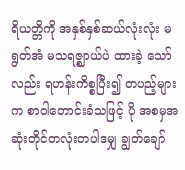ရိယတ္တိကို အနှစ်နှစ်ဆယ်လုံးလုံး မရွတ်အံ မသရဇ္ဈာယ်ပဲ ထားခဲ့ သော်လည်း ရဟန်းကိစ္စပြီး၍ တပည့်များက စာဝါတောင်းခံသဖြင့် ပို အစမှအဆုံးတိုင်တလုံးတပါဒမျှ ချွတ်ချော်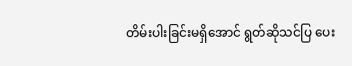တိမ်းပါးခြင်းမရှိအောင် ရွတ်ဆိုသင်ပြ ပေး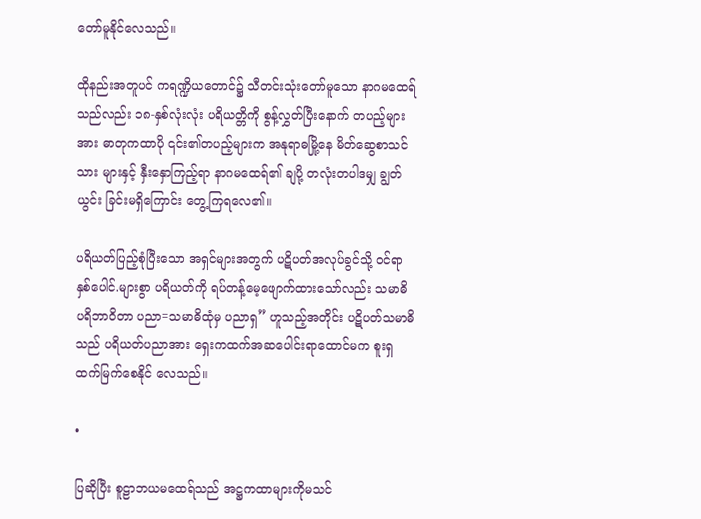တော်မူနိုင်လေသည်။

ထိုနည်းအတူပင် ကရဏ္ဍိယတောင်၌ သီတင်းသုံးတော်မူသော နာဂမထေရ် သည်လည်း ၁၈-နှစ်လုံးလုံး ပရိယတ္တိကို စွန့်လွှတ်ပြီးနောက် တပည့်များအား ဓာတုကထာပို ၎င်း၏တပည့်များက အနုရာဓမြို့နေ မိတ်ဆွေစာသင်သား များနှင့် နှီးနှောကြည့်ရာ နာဂမထေရ်၏ ချပို့ တလုံးတပါဒမျှ ချွတ်ယွင်း ခြင်းမရှိကြောင်း တွေ့ကြရလေ၏။

ပရိယတ်ပြည့်စုံပြီးသော အရှင်များအတွက် ပဋိပတ်အလုပ်ခွင်သို့ ဝင်ရာ နှစ်ပေါင်.များစွာ ပရိယတ်ကို ရပ်တန့်မေ့ဖျောက်ထားသော်လည်း သမာဓိ ပရိဘာဝိတာ ပညာ=သမာဓိထုံမှ ပညာရှ” ဟူသည့်အတိုင်း ပဋိပတ်သမာဓိသည် ပရိယတ်ပညာအား ရှေးကထက်အဆပေါင်းရာထောင်မက စူးရှထက်မြက်စေနိုင် လေသည်။

•

ပြဆိုပြီး စူဠာဘယမထေရ်သည် အဋ္ဌကထာများကိုမသင်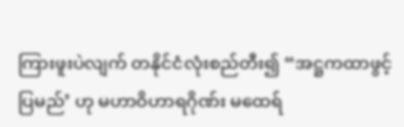ကြားဖူးပဲလျက် တနိုင်ငံလုံးစည်တီး၍ “အဋ္ဌကထာဖွင့်ပြမည်’ ဟု မဟာဝိဟာရဂိုဏ်း မထေရ်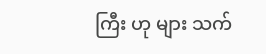ကြီး ဟု များ သက်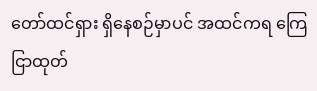တော်ထင်ရှား ရှိနေစဉ်မှာပင် အထင်ကရ ကြေငြာထုတ်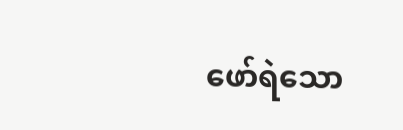ဖော်ရဲသော